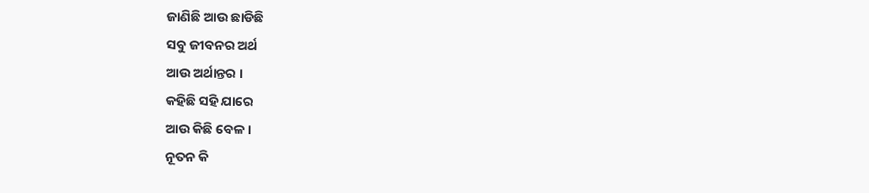ଜାଣିଛି ଆଉ ଛାଡିଛି
ସବୁ ଜୀବନର ଅର୍ଥ
ଆଉ ଅର୍ଥାନ୍ତର ।
କହିଛି ସହି ଯାରେ
ଆଉ କିଛି ବେଳ ।
ନୂତନ କି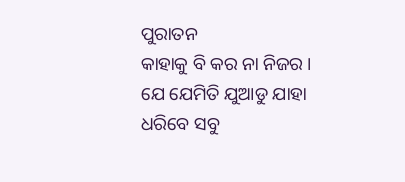ପୁରାତନ
କାହାକୁ ବି କର ନା ନିଜର ।
ଯେ ଯେମିତି ଯୁଆଡୁ ଯାହା
ଧରିବେ ସବୁ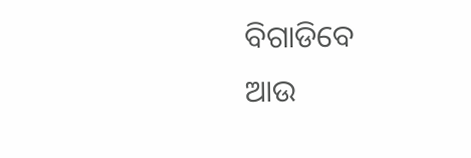ବିଗାଡିବେ
ଆଉ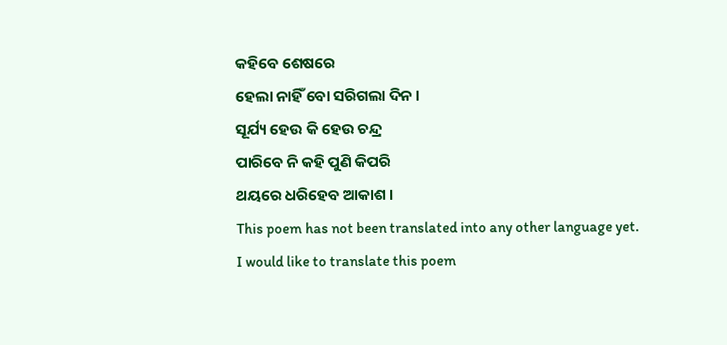କହିବେ ଶେଷରେ
ହେଲା ନାହିଁ ବୋ ସରିଗଲା ଦିନ ।
ସୂର୍ଯ୍ୟ ହେଉ କି ହେଉ ଚନ୍ଦ୍ର
ପାରିବେ ନି କହି ପୁଣି କିପରି
ଥୟରେ ଧରିହେବ ଆକାଶ ।
This poem has not been translated into any other language yet.
I would like to translate this poem